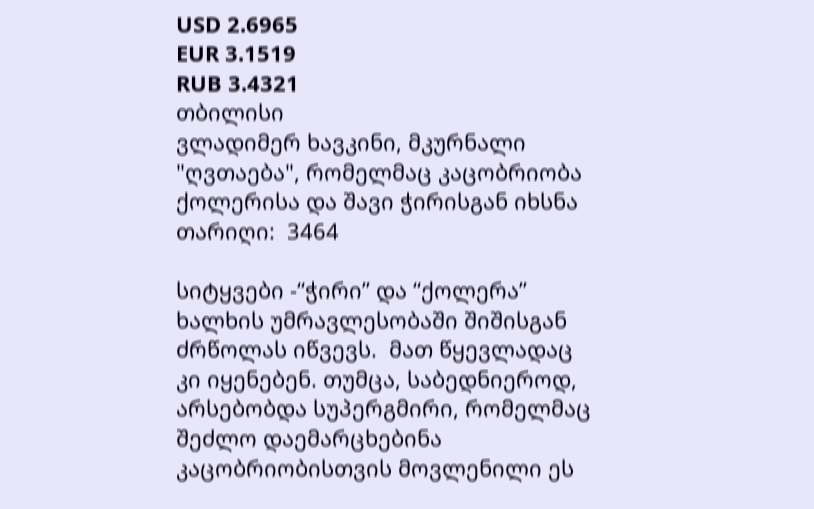USD 2.6965
EUR 3.1519
RUB 3.4321
თბილისი
ვლადიმერ ხავკინი, მკურნალი "ღვთაება", რომელმაც კაცობრიობა ქოლერისა და შავი ჭირისგან იხსნა
თარიღი:  3464

სიტყვები -“ჭირი” და “ქოლერა” ხალხის უმრავლესობაში შიშისგან ძრწოლას იწვევს.  მათ წყევლადაც კი იყენებენ. თუმცა, საბედნიეროდ, არსებობდა სუპერგმირი, რომელმაც შეძლო დაემარცხებინა კაცობრიობისთვის მოვლენილი ეს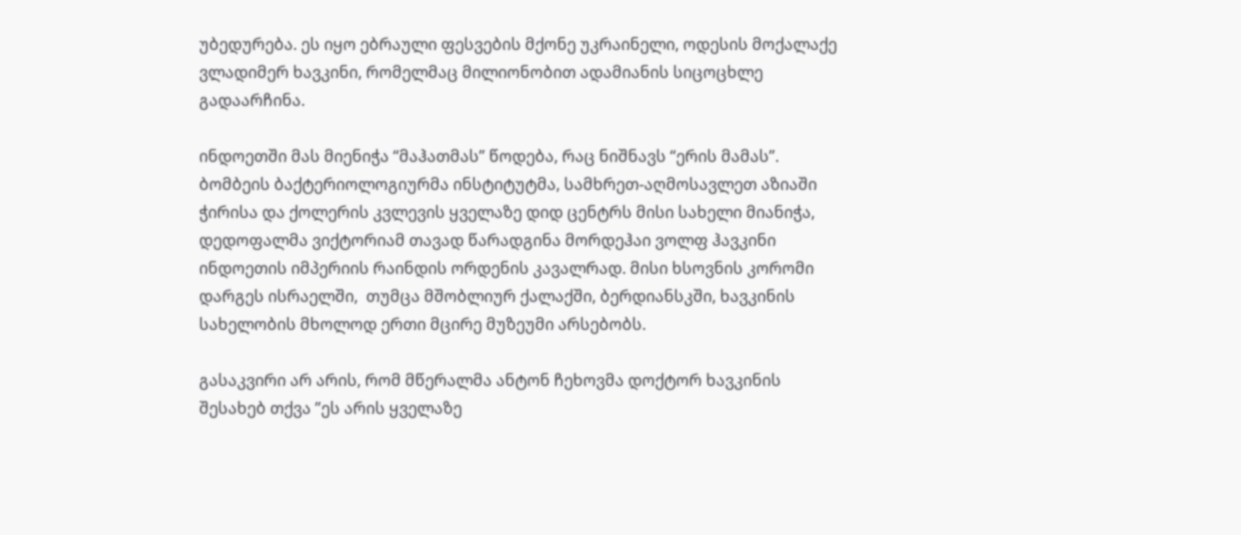უბედურება. ეს იყო ებრაული ფესვების მქონე უკრაინელი, ოდესის მოქალაქე ვლადიმერ ხავკინი, რომელმაც მილიონობით ადამიანის სიცოცხლე გადაარჩინა.

ინდოეთში მას მიენიჭა “მაჰათმას” წოდება, რაც ნიშნავს “ერის მამას”.  ბომბეის ბაქტერიოლოგიურმა ინსტიტუტმა, სამხრეთ-აღმოსავლეთ აზიაში ჭირისა და ქოლერის კვლევის ყველაზე დიდ ცენტრს მისი სახელი მიანიჭა, დედოფალმა ვიქტორიამ თავად წარადგინა მორდეჰაი ვოლფ ჰავკინი ინდოეთის იმპერიის რაინდის ორდენის კავალრად. მისი ხსოვნის კორომი დარგეს ისრაელში,  თუმცა მშობლიურ ქალაქში, ბერდიანსკში, ხავკინის სახელობის მხოლოდ ერთი მცირე მუზეუმი არსებობს.

გასაკვირი არ არის, რომ მწერალმა ანტონ ჩეხოვმა დოქტორ ხავკინის შესახებ თქვა ”ეს არის ყველაზე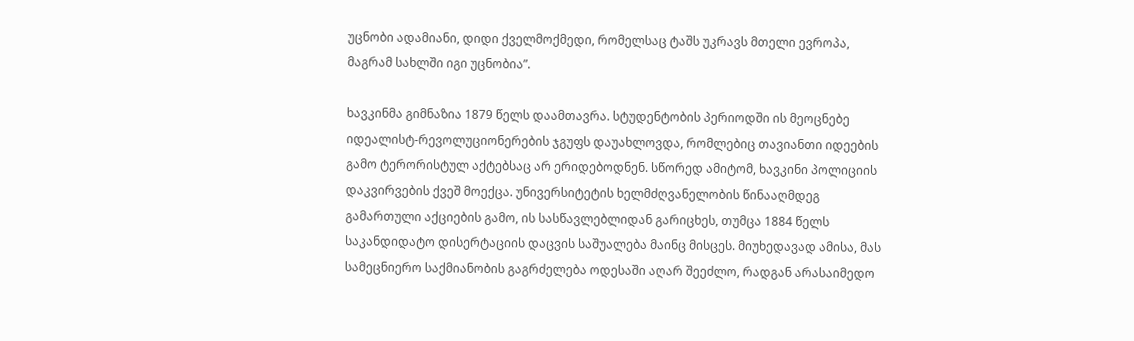უცნობი ადამიანი, დიდი ქველმოქმედი, რომელსაც ტაშს უკრავს მთელი ევროპა, მაგრამ სახლში იგი უცნობია”.

ხავკინმა გიმნაზია 1879 წელს დაამთავრა. სტუდენტობის პერიოდში ის მეოცნებე იდეალისტ-რევოლუციონერების ჯგუფს დაუახლოვდა, რომლებიც თავიანთი იდეების გამო ტერორისტულ აქტებსაც არ ერიდებოდნენ. სწორედ ამიტომ, ხავკინი პოლიციის დაკვირვების ქვეშ მოექცა. უნივერსიტეტის ხელმძღვანელობის წინააღმდეგ გამართული აქციების გამო, ის სასწავლებლიდან გარიცხეს, თუმცა 1884 წელს საკანდიდატო დისერტაციის დაცვის საშუალება მაინც მისცეს. მიუხედავად ამისა, მას სამეცნიერო საქმიანობის გაგრძელება ოდესაში აღარ შეეძლო, რადგან არასაიმედო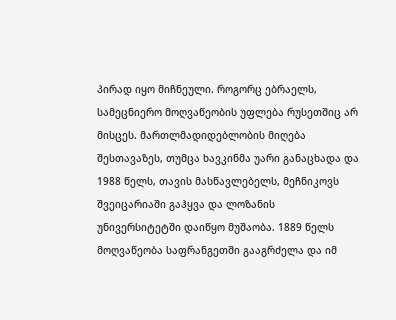პირად იყო მიჩნეული. როგორც ებრაელს, სამეცნიერო მოღვაწეობის უფლება რუსეთშიც არ მისცეს. მართლმადიდებლობის მიღება შესთავაზეს, თუმცა ხავკინმა უარი განაცხადა და 1988 წელს, თავის მასწავლებელს, მეჩნიკოვს შვეიცარიაში გაჰყვა და ლოზანის უნივერსიტეტში დაიწყო მუშაობა. 1889 წელს მოღვაწეობა საფრანგეთში გააგრძელა და იმ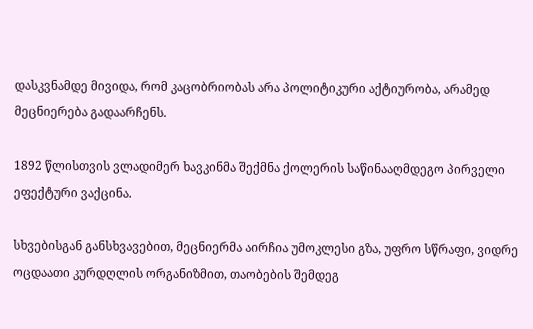დასკვნამდე მივიდა, რომ კაცობრიობას არა პოლიტიკური აქტიურობა, არამედ მეცნიერება გადაარჩენს.

1892 წლისთვის ვლადიმერ ხავკინმა შექმნა ქოლერის საწინააღმდეგო პირველი ეფექტური ვაქცინა.

სხვებისგან განსხვავებით, მეცნიერმა აირჩია უმოკლესი გზა, უფრო სწრაფი, ვიდრე ოცდაათი კურდღლის ორგანიზმით, თაობების შემდეგ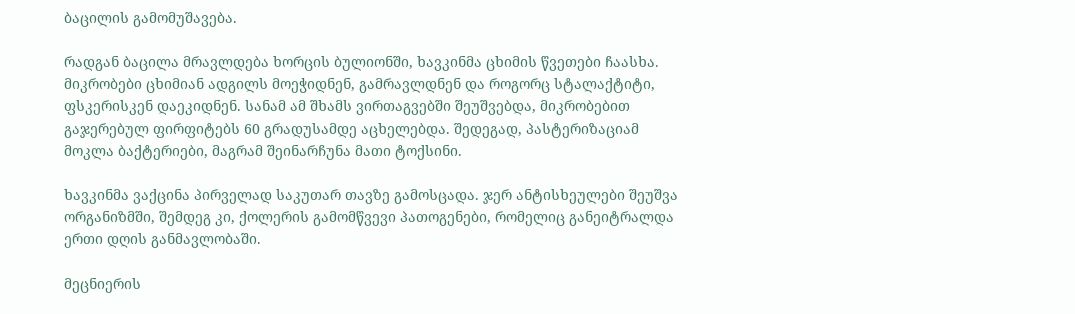ბაცილის გამომუშავება.

რადგან ბაცილა მრავლდება ხორცის ბულიონში, ხავკინმა ცხიმის წვეთები ჩაასხა. მიკრობები ცხიმიან ადგილს მოეჭიდნენ, გამრავლდნენ და როგორც სტალაქტიტი, ფსკერისკენ დაეკიდნენ. სანამ ამ შხამს ვირთაგვებში შეუშვებდა, მიკრობებით გაჯერებულ ფირფიტებს 60 გრადუსამდე აცხელებდა. შედეგად, პასტერიზაციამ მოკლა ბაქტერიები, მაგრამ შეინარჩუნა მათი ტოქსინი.

ხავკინმა ვაქცინა პირველად საკუთარ თავზე გამოსცადა. ჯერ ანტისხეულები შეუშვა ორგანიზმში, შემდეგ კი, ქოლერის გამომწვევი პათოგენები, რომელიც განეიტრალდა ერთი დღის განმავლობაში.

მეცნიერის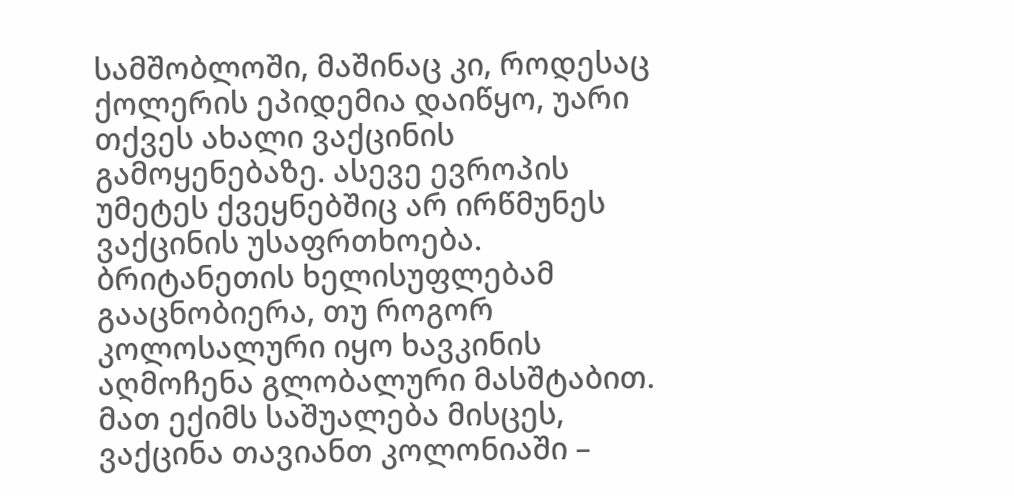სამშობლოში, მაშინაც კი, როდესაც ქოლერის ეპიდემია დაიწყო, უარი თქვეს ახალი ვაქცინის გამოყენებაზე. ასევე ევროპის უმეტეს ქვეყნებშიც არ ირწმუნეს ვაქცინის უსაფრთხოება. ბრიტანეთის ხელისუფლებამ გააცნობიერა, თუ როგორ კოლოსალური იყო ხავკინის აღმოჩენა გლობალური მასშტაბით. მათ ექიმს საშუალება მისცეს, ვაქცინა თავიანთ კოლონიაში –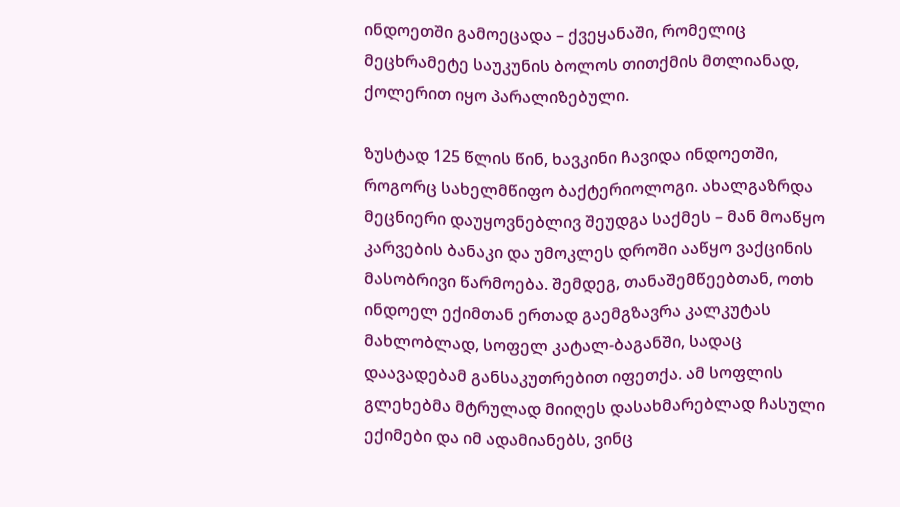ინდოეთში გამოეცადა – ქვეყანაში, რომელიც მეცხრამეტე საუკუნის ბოლოს თითქმის მთლიანად, ქოლერით იყო პარალიზებული.

ზუსტად 125 წლის წინ, ხავკინი ჩავიდა ინდოეთში, როგორც სახელმწიფო ბაქტერიოლოგი. ახალგაზრდა მეცნიერი დაუყოვნებლივ შეუდგა საქმეს – მან მოაწყო კარვების ბანაკი და უმოკლეს დროში ააწყო ვაქცინის მასობრივი წარმოება. შემდეგ, თანაშემწეებთან, ოთხ ინდოელ ექიმთან ერთად გაემგზავრა კალკუტას მახლობლად, სოფელ კატალ-ბაგანში, სადაც დაავადებამ განსაკუთრებით იფეთქა. ამ სოფლის გლეხებმა მტრულად მიიღეს დასახმარებლად ჩასული ექიმები და იმ ადამიანებს, ვინც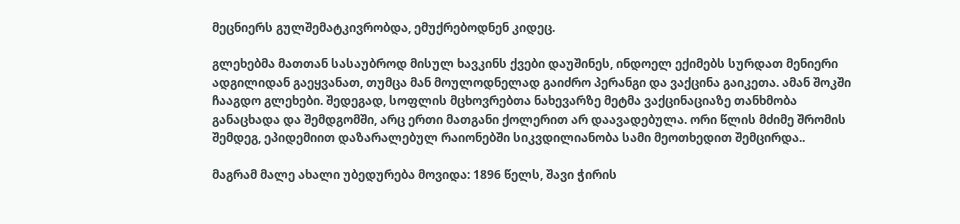მეცნიერს გულშემატკივრობდა, ემუქრებოდნენ კიდეც.

გლეხებმა მათთან სასაუბროდ მისულ ხავკინს ქვები დაუშინეს, ინდოელ ექიმებს სურდათ მენიერი ადგილიდან გაეყვანათ, თუმცა მან მოულოდნელად გაიძრო პერანგი და ვაქცინა გაიკეთა. ამან შოკში ჩააგდო გლეხები. შედეგად, სოფლის მცხოვრებთა ნახევარზე მეტმა ვაქცინაციაზე თანხმობა განაცხადა და შემდგომში, არც ერთი მათგანი ქოლერით არ დაავადებულა. ორი წლის მძიმე შრომის შემდეგ, ეპიდემიით დაზარალებულ რაიონებში სიკვდილიანობა სამი მეოთხედით შემცირდა..

მაგრამ მალე ახალი უბედურება მოვიდა: 1896 წელს, შავი ჭირის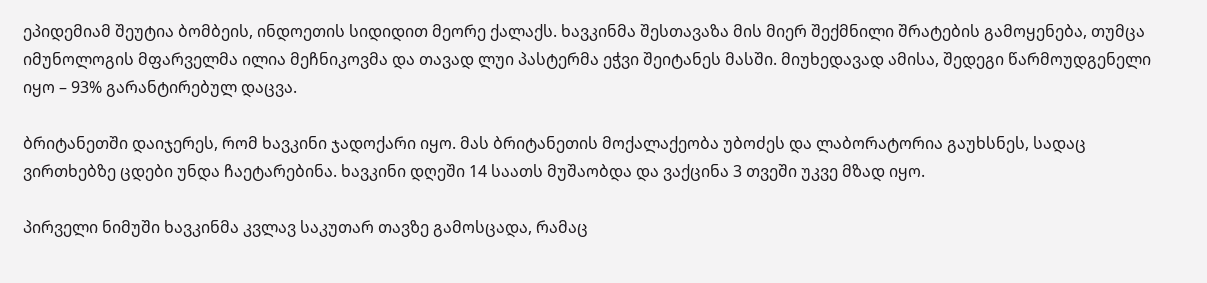ეპიდემიამ შეუტია ბომბეის, ინდოეთის სიდიდით მეორე ქალაქს. ხავკინმა შესთავაზა მის მიერ შექმნილი შრატების გამოყენება, თუმცა იმუნოლოგის მფარველმა ილია მეჩნიკოვმა და თავად ლუი პასტერმა ეჭვი შეიტანეს მასში. მიუხედავად ამისა, შედეგი წარმოუდგენელი იყო – 93% გარანტირებულ დაცვა.

ბრიტანეთში დაიჯერეს, რომ ხავკინი ჯადოქარი იყო. მას ბრიტანეთის მოქალაქეობა უბოძეს და ლაბორატორია გაუხსნეს, სადაც ვირთხებზე ცდები უნდა ჩაეტარებინა. ხავკინი დღეში 14 საათს მუშაობდა და ვაქცინა 3 თვეში უკვე მზად იყო.

პირველი ნიმუში ხავკინმა კვლავ საკუთარ თავზე გამოსცადა, რამაც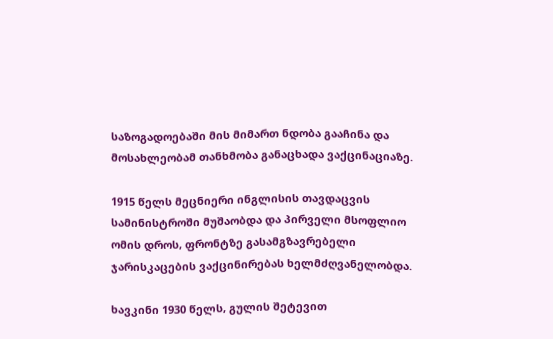საზოგადოებაში მის მიმართ ნდობა გააჩინა და მოსახლეობამ თანხმობა განაცხადა ვაქცინაციაზე.

1915 წელს მეცნიერი ინგლისის თავდაცვის სამინისტროში მუშაობდა და პირველი მსოფლიო ომის დროს, ფრონტზე გასამგზავრებელი ჯარისკაცების ვაქცინირებას ხელმძღვანელობდა.

ხავკინი 1930 წელს, გულის შეტევით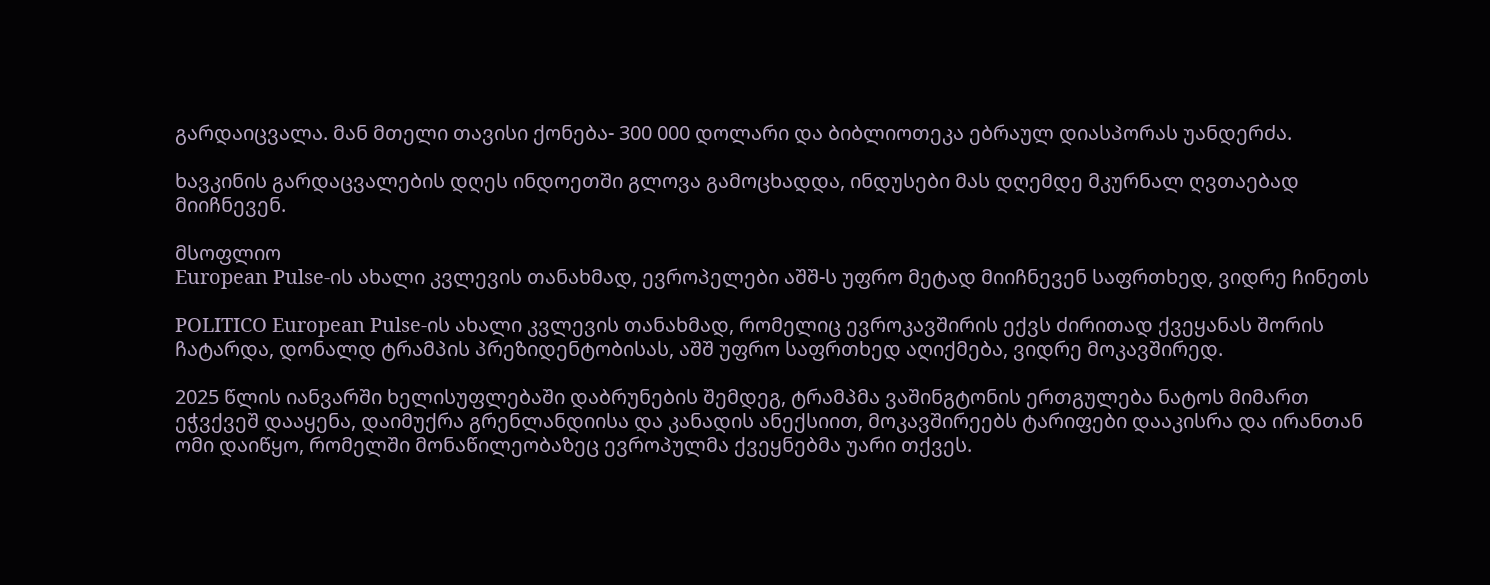გარდაიცვალა. მან მთელი თავისი ქონება- 300 000 დოლარი და ბიბლიოთეკა ებრაულ დიასპორას უანდერძა.

ხავკინის გარდაცვალების დღეს ინდოეთში გლოვა გამოცხადდა, ინდუსები მას დღემდე მკურნალ ღვთაებად მიიჩნევენ.

მსოფლიო
European Pulse-ის ახალი კვლევის თანახმად, ევროპელები აშშ-ს უფრო მეტად მიიჩნევენ საფრთხედ, ვიდრე ჩინეთს

POLITICO European Pulse-ის ახალი კვლევის თანახმად, რომელიც ევროკავშირის ექვს ძირითად ქვეყანას შორის ჩატარდა, დონალდ ტრამპის პრეზიდენტობისას, აშშ უფრო საფრთხედ აღიქმება, ვიდრე მოკავშირედ.

2025 წლის იანვარში ხელისუფლებაში დაბრუნების შემდეგ, ტრამპმა ვაშინგტონის ერთგულება ნატოს მიმართ ეჭვქვეშ დააყენა, დაიმუქრა გრენლანდიისა და კანადის ანექსიით, მოკავშირეებს ტარიფები დააკისრა და ირანთან ომი დაიწყო, რომელში მონაწილეობაზეც ევროპულმა ქვეყნებმა უარი თქვეს.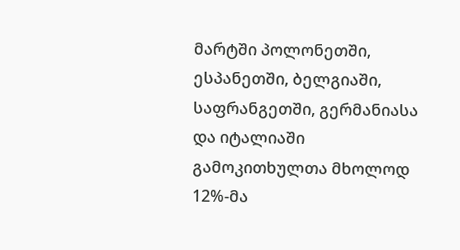მარტში პოლონეთში, ესპანეთში, ბელგიაში, საფრანგეთში, გერმანიასა და იტალიაში გამოკითხულთა მხოლოდ 12%-მა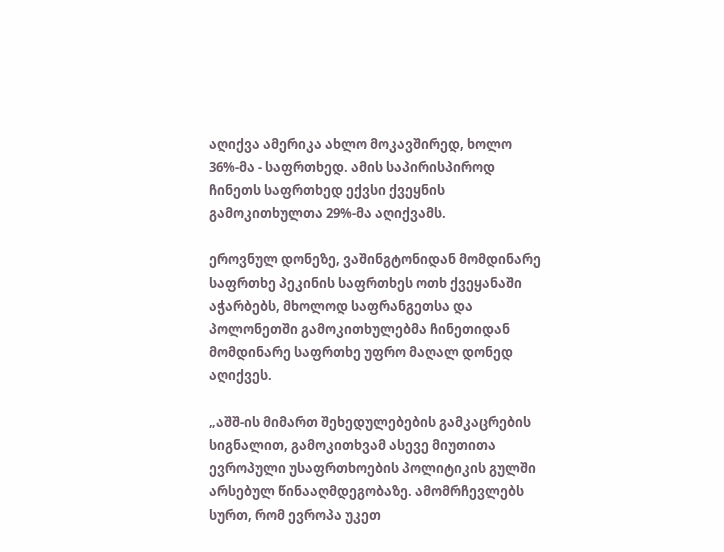აღიქვა ამერიკა ახლო მოკავშირედ, ხოლო 36%-მა - საფრთხედ. ამის საპირისპიროდ ჩინეთს საფრთხედ ექვსი ქვეყნის გამოკითხულთა 29%-მა აღიქვამს.

ეროვნულ დონეზე, ვაშინგტონიდან მომდინარე საფრთხე პეკინის საფრთხეს ოთხ ქვეყანაში აჭარბებს, მხოლოდ საფრანგეთსა და პოლონეთში გამოკითხულებმა ჩინეთიდან მომდინარე საფრთხე უფრო მაღალ დონედ აღიქვეს.

„აშშ-ის მიმართ შეხედულებების გამკაცრების სიგნალით, გამოკითხვამ ასევე მიუთითა ევროპული უსაფრთხოების პოლიტიკის გულში არსებულ წინააღმდეგობაზე. ამომრჩევლებს სურთ, რომ ევროპა უკეთ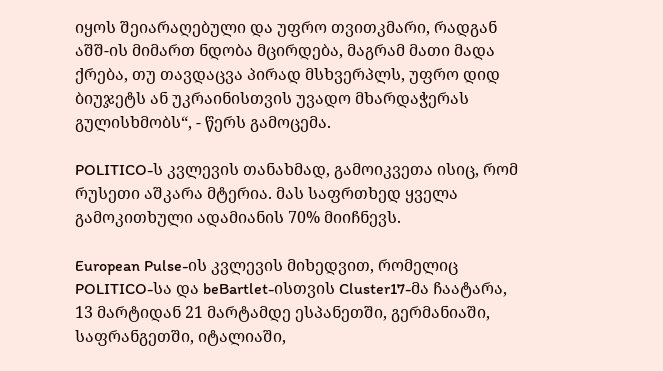იყოს შეიარაღებული და უფრო თვითკმარი, რადგან აშშ-ის მიმართ ნდობა მცირდება, მაგრამ მათი მადა ქრება, თუ თავდაცვა პირად მსხვერპლს, უფრო დიდ ბიუჯეტს ან უკრაინისთვის უვადო მხარდაჭერას გულისხმობს“, - წერს გამოცემა.

POLITICO-ს კვლევის თანახმად, გამოიკვეთა ისიც, რომ რუსეთი აშკარა მტერია. მას საფრთხედ ყველა გამოკითხული ადამიანის 70% მიიჩნევს.

European Pulse-ის კვლევის მიხედვით, რომელიც POLITICO-სა და beBartlet-ისთვის Cluster17-მა ჩაატარა, 13 მარტიდან 21 მარტამდე ესპანეთში, გერმანიაში, საფრანგეთში, იტალიაში,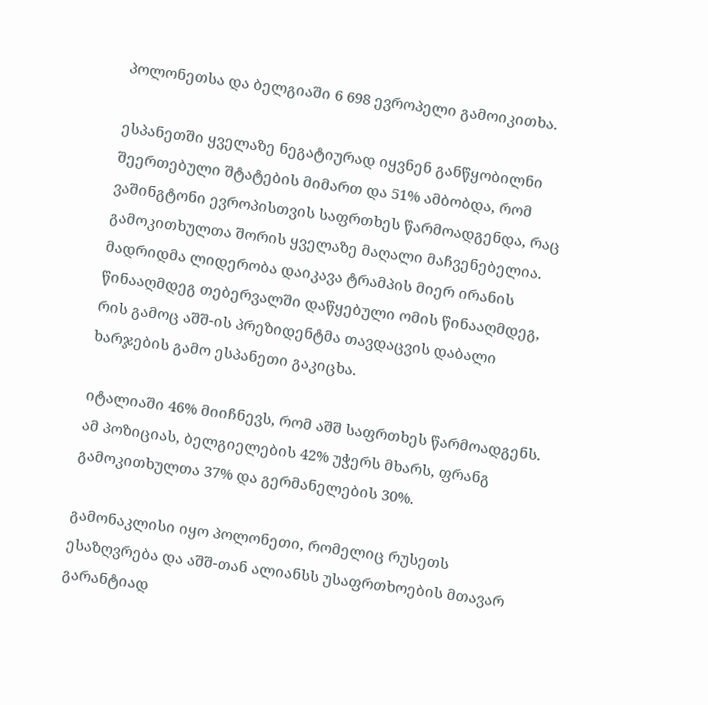პოლონეთსა და ბელგიაში 6 698 ევროპელი გამოიკითხა.

ესპანეთში ყველაზე ნეგატიურად იყვნენ განწყობილნი შეერთებული შტატების მიმართ და 51% ამბობდა, რომ ვაშინგტონი ევროპისთვის საფრთხეს წარმოადგენდა, რაც გამოკითხულთა შორის ყველაზე მაღალი მაჩვენებელია. მადრიდმა ლიდერობა დაიკავა ტრამპის მიერ ირანის წინააღმდეგ თებერვალში დაწყებული ომის წინააღმდეგ, რის გამოც აშშ-ის პრეზიდენტმა თავდაცვის დაბალი ხარჯების გამო ესპანეთი გაკიცხა.

იტალიაში 46% მიიჩნევს, რომ აშშ საფრთხეს წარმოადგენს. ამ პოზიციას, ბელგიელების 42% უჭერს მხარს, ფრანგ გამოკითხულთა 37% და გერმანელების 30%.

გამონაკლისი იყო პოლონეთი, რომელიც რუსეთს ესაზღვრება და აშშ-თან ალიანსს უსაფრთხოების მთავარ გარანტიად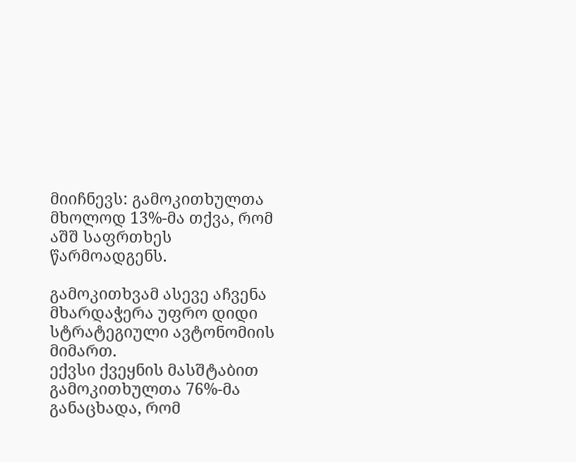მიიჩნევს: გამოკითხულთა მხოლოდ 13%-მა თქვა, რომ აშშ საფრთხეს წარმოადგენს.

გამოკითხვამ ასევე აჩვენა მხარდაჭერა უფრო დიდი სტრატეგიული ავტონომიის მიმართ.
ექვსი ქვეყნის მასშტაბით გამოკითხულთა 76%-მა განაცხადა, რომ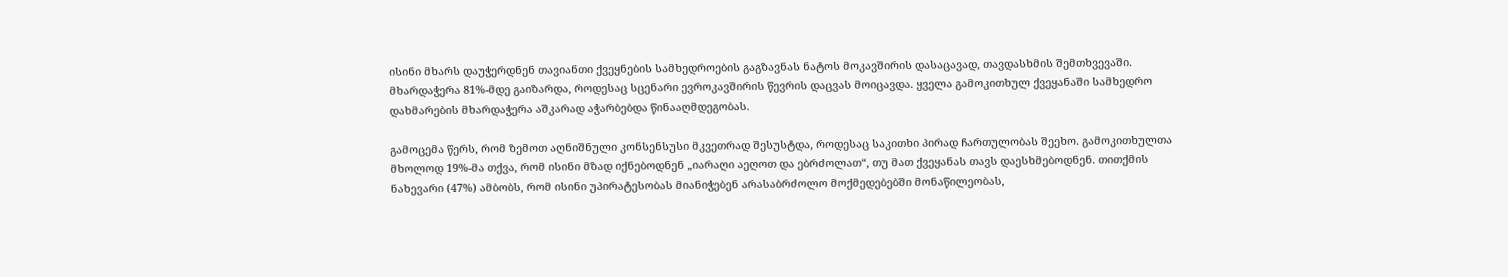ისინი მხარს დაუჭერდნენ თავიანთი ქვეყნების სამხედროების გაგზავნას ნატოს მოკავშირის დასაცავად, თავდასხმის შემთხვევაში. მხარდაჭერა 81%-მდე გაიზარდა, როდესაც სცენარი ევროკავშირის წევრის დაცვას მოიცავდა. ყველა გამოკითხულ ქვეყანაში სამხედრო დახმარების მხარდაჭერა აშკარად აჭარბებდა წინააღმდეგობას.

გამოცემა წერს, რომ ზემოთ აღნიშნული კონსენსუსი მკვეთრად შესუსტდა, როდესაც საკითხი პირად ჩართულობას შეეხო. გამოკითხულთა მხოლოდ 19%-მა თქვა, რომ ისინი მზად იქნებოდნენ „იარაღი აეღოთ და ებრძოლათ“, თუ მათ ქვეყანას თავს დაესხმებოდნენ. თითქმის ნახევარი (47%) ამბობს, რომ ისინი უპირატესობას მიანიჭებენ არასაბრძოლო მოქმედებებში მონაწილეობას,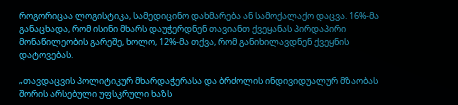როგორიცაა ლოგისტიკა, სამედიცინო დახმარება ან სამოქალაქო დაცვა. 16%-მა განაცხადა, რომ ისინი მხარს დაუჭერდნენ თავიანთ ქვეყანას პირდაპირი მონაწილეობის გარეშე, ხოლო, 12%-მა თქვა, რომ განიხილავდნენ ქვეყნის დატოვებას.

„თავდაცვის პოლიტიკურ მხარდაჭერასა და ბრძოლის ინდივიდუალურ მზაობას შორის არსებული უფსკრული ხაზს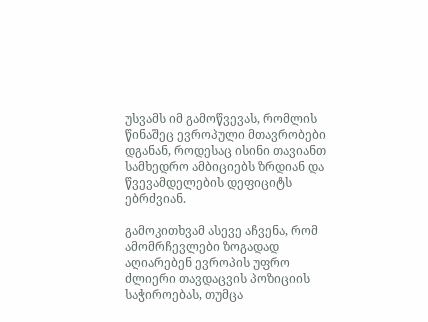უსვამს იმ გამოწვევას, რომლის წინაშეც ევროპული მთავრობები დგანან, როდესაც ისინი თავიანთ სამხედრო ამბიციებს ზრდიან და წვევამდელების დეფიციტს ებრძვიან.

გამოკითხვამ ასევე აჩვენა, რომ ამომრჩევლები ზოგადად აღიარებენ ევროპის უფრო ძლიერი თავდაცვის პოზიციის საჭიროებას, თუმცა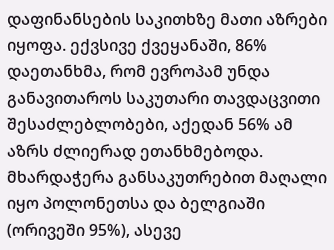დაფინანსების საკითხზე მათი აზრები იყოფა. ექვსივე ქვეყანაში, 86% დაეთანხმა, რომ ევროპამ უნდა განავითაროს საკუთარი თავდაცვითი შესაძლებლობები, აქედან 56% ამ აზრს ძლიერად ეთანხმებოდა. მხარდაჭერა განსაკუთრებით მაღალი იყო პოლონეთსა და ბელგიაში (ორივეში 95%), ასევე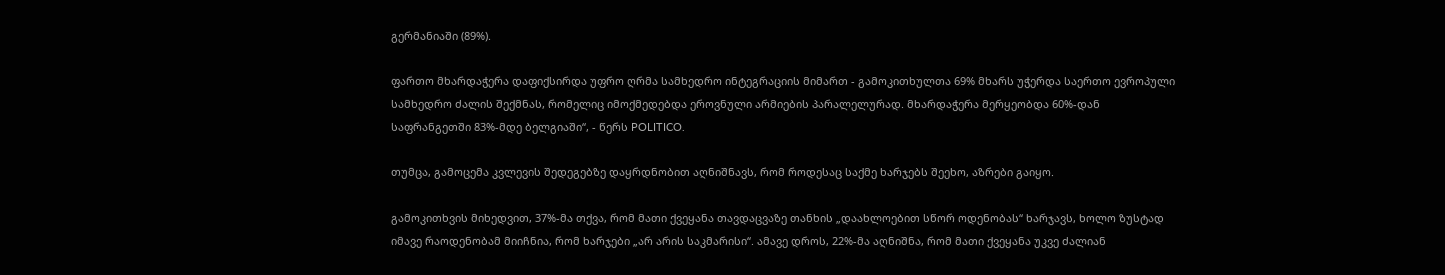გერმანიაში (89%).

ფართო მხარდაჭერა დაფიქსირდა უფრო ღრმა სამხედრო ინტეგრაციის მიმართ - გამოკითხულთა 69% მხარს უჭერდა საერთო ევროპული სამხედრო ძალის შექმნას, რომელიც იმოქმედებდა ეროვნული არმიების პარალელურად. მხარდაჭერა მერყეობდა 60%-დან საფრანგეთში 83%-მდე ბელგიაში“, - წერს POLITICO.

თუმცა, გამოცემა კვლევის შედეგებზე დაყრდნობით აღნიშნავს, რომ როდესაც საქმე ხარჯებს შეეხო, აზრები გაიყო.

გამოკითხვის მიხედვით, 37%-მა თქვა, რომ მათი ქვეყანა თავდაცვაზე თანხის „დაახლოებით სწორ ოდენობას“ ხარჯავს, ხოლო ზუსტად იმავე რაოდენობამ მიიჩნია, რომ ხარჯები „არ არის საკმარისი“. ამავე დროს, 22%-მა აღნიშნა, რომ მათი ქვეყანა უკვე ძალიან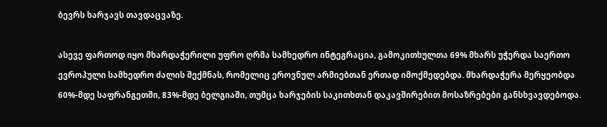ბევრს ხარჯავს თავდაცვაზე.

ასევე ფართოდ იყო მხარდაჭერილი უფრო ღრმა სამხედრო ინტეგრაცია, გამოკითხულთა 69% მხარს უჭერდა საერთო ევროპული სამხედრო ძალის შექმნას, რომელიც ეროვნულ არმიებთან ერთად იმოქმედებდა. მხარდაჭერა მერყეობდა 60%-მდე საფრანგეთში, 83%-მდე ბელგიაში, თუმცა ხარჯების საკითხთან დაკავშირებით მოსაზრებები განსხვავდებოდა.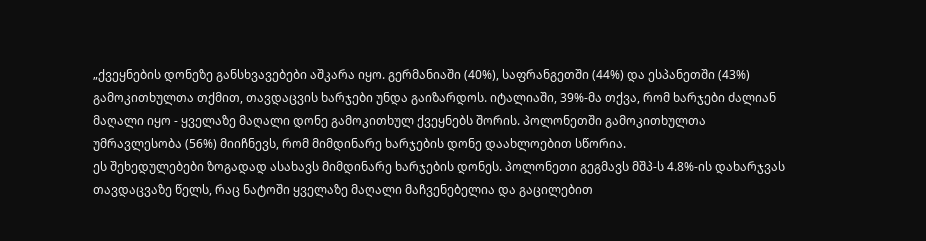„ქვეყნების დონეზე განსხვავებები აშკარა იყო. გერმანიაში (40%), საფრანგეთში (44%) და ესპანეთში (43%) გამოკითხულთა თქმით, თავდაცვის ხარჯები უნდა გაიზარდოს. იტალიაში, 39%-მა თქვა, რომ ხარჯები ძალიან მაღალი იყო - ყველაზე მაღალი დონე გამოკითხულ ქვეყნებს შორის. პოლონეთში გამოკითხულთა უმრავლესობა (56%) მიიჩნევს, რომ მიმდინარე ხარჯების დონე დაახლოებით სწორია.
ეს შეხედულებები ზოგადად ასახავს მიმდინარე ხარჯების დონეს. პოლონეთი გეგმავს მშპ-ს 4.8%-ის დახარჯვას თავდაცვაზე წელს, რაც ნატოში ყველაზე მაღალი მაჩვენებელია და გაცილებით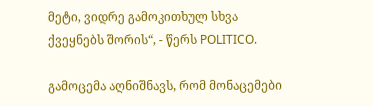მეტი, ვიდრე გამოკითხულ სხვა ქვეყნებს შორის“, - წერს POLITICO.

გამოცემა აღნიშნავს, რომ მონაცემები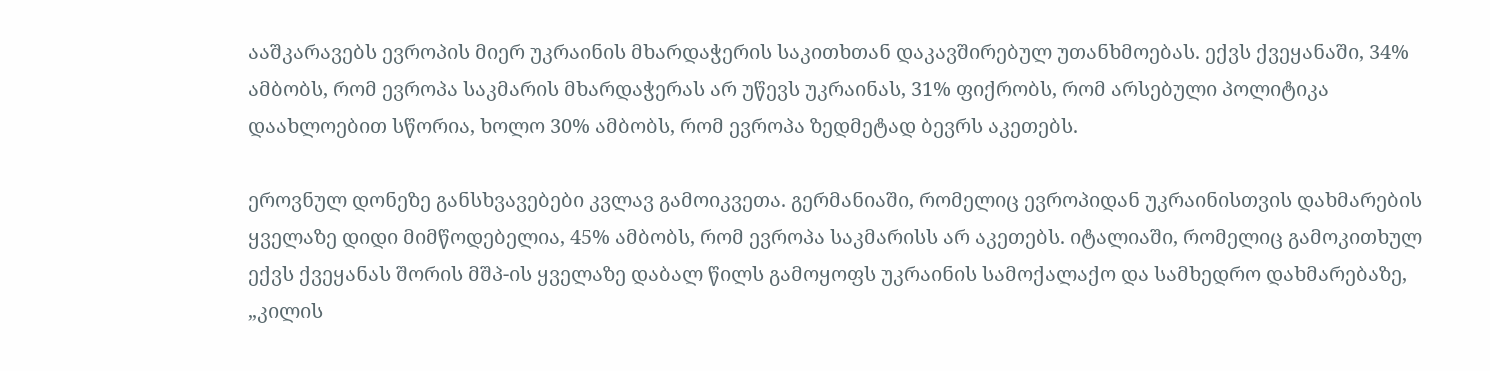ააშკარავებს ევროპის მიერ უკრაინის მხარდაჭერის საკითხთან დაკავშირებულ უთანხმოებას. ექვს ქვეყანაში, 34% ამბობს, რომ ევროპა საკმარის მხარდაჭერას არ უწევს უკრაინას, 31% ფიქრობს, რომ არსებული პოლიტიკა დაახლოებით სწორია, ხოლო 30% ამბობს, რომ ევროპა ზედმეტად ბევრს აკეთებს.

ეროვნულ დონეზე განსხვავებები კვლავ გამოიკვეთა. გერმანიაში, რომელიც ევროპიდან უკრაინისთვის დახმარების ყველაზე დიდი მიმწოდებელია, 45% ამბობს, რომ ევროპა საკმარისს არ აკეთებს. იტალიაში, რომელიც გამოკითხულ ექვს ქვეყანას შორის მშპ-ის ყველაზე დაბალ წილს გამოყოფს უკრაინის სამოქალაქო და სამხედრო დახმარებაზე, „კილის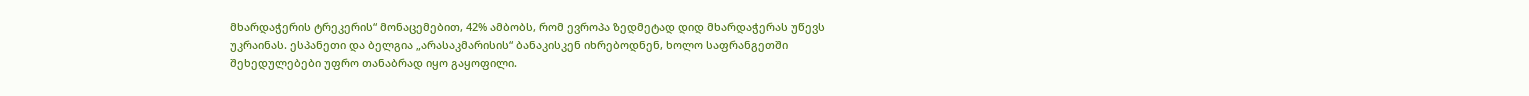მხარდაჭერის ტრეკერის“ მონაცემებით, 42% ამბობს, რომ ევროპა ზედმეტად დიდ მხარდაჭერას უწევს უკრაინას. ესპანეთი და ბელგია „არასაკმარისის“ ბანაკისკენ იხრებოდნენ, ხოლო საფრანგეთში შეხედულებები უფრო თანაბრად იყო გაყოფილი.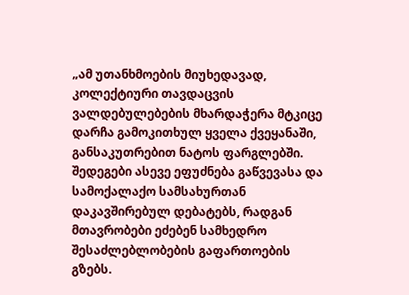„ამ უთანხმოების მიუხედავად, კოლექტიური თავდაცვის ვალდებულებების მხარდაჭერა მტკიცე დარჩა გამოკითხულ ყველა ქვეყანაში, განსაკუთრებით ნატოს ფარგლებში. შედეგები ასევე ეფუძნება გაწვევასა და სამოქალაქო სამსახურთან დაკავშირებულ დებატებს, რადგან მთავრობები ეძებენ სამხედრო შესაძლებლობების გაფართოების გზებს.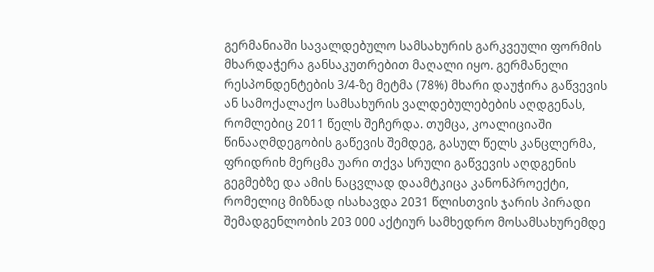გერმანიაში სავალდებულო სამსახურის გარკვეული ფორმის მხარდაჭერა განსაკუთრებით მაღალი იყო. გერმანელი რესპონდენტების 3/4-ზე მეტმა (78%) მხარი დაუჭირა გაწვევის ან სამოქალაქო სამსახურის ვალდებულებების აღდგენას, რომლებიც 2011 წელს შეჩერდა. თუმცა, კოალიციაში წინააღმდეგობის გაწევის შემდეგ, გასულ წელს კანცლერმა, ფრიდრიხ მერცმა უარი თქვა სრული გაწვევის აღდგენის გეგმებზე და ამის ნაცვლად დაამტკიცა კანონპროექტი, რომელიც მიზნად ისახავდა 2031 წლისთვის ჯარის პირადი შემადგენლობის 203 000 აქტიურ სამხედრო მოსამსახურემდე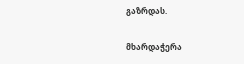გაზრდას.

მხარდაჭერა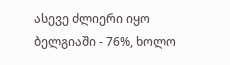ასევე ძლიერი იყო ბელგიაში - 76%, ხოლო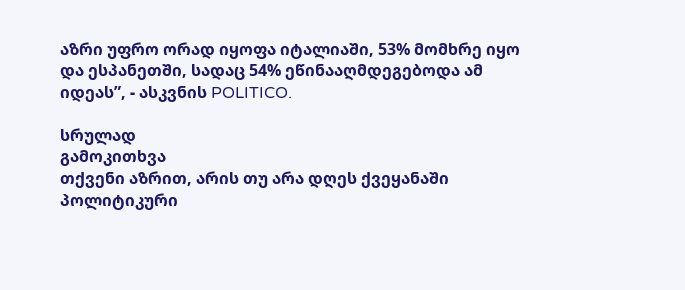აზრი უფრო ორად იყოფა იტალიაში, 53% მომხრე იყო და ესპანეთში, სადაც 54% ეწინააღმდეგებოდა ამ იდეას”, - ასკვნის POLITICO.

სრულად
გამოკითხვა
თქვენი აზრით, არის თუ არა დღეს ქვეყანაში პოლიტიკური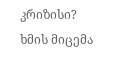კრიზისი?
ხმის მიცემა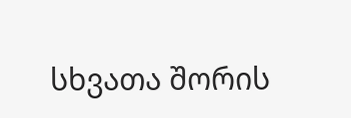სხვათა შორის